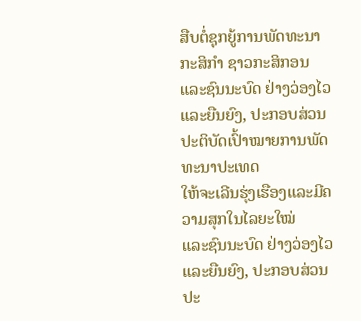ສືບຕໍ່ຊຸກຍູ້ການພັດທະນາກະສິກຳ ຊາວກະສິກອນ
ແລະຊົນນະບົດ ຢ່າງວ່ອງໄວແລະຍືນຍົງ, ປະກອບສ່ວນ
ປະຕິບັດເປົ້າໝາຍການພັດທະນາປະເທດ
ໃຫ້ຈະເລີນຮຸ່ງເຮືອງແລະມີຄວາມສຸກໃນໄລຍະໃໝ່
ແລະຊົນນະບົດ ຢ່າງວ່ອງໄວແລະຍືນຍົງ, ປະກອບສ່ວນ
ປະ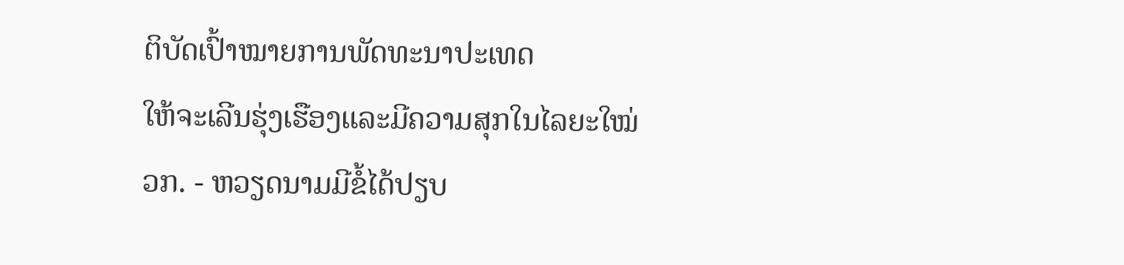ຕິບັດເປົ້າໝາຍການພັດທະນາປະເທດ
ໃຫ້ຈະເລີນຮຸ່ງເຮືອງແລະມີຄວາມສຸກໃນໄລຍະໃໝ່
ວກ. - ຫວຽດນາມມີຂໍ້ໄດ້ປຽບ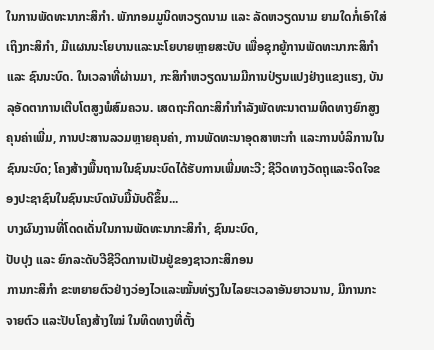ໃນການພັດທະນາກະສິກຳ. ພັກກອມມູນິດຫວຽດນາມ ແລະ ລັດຫວຽດນາມ ຍາມໃດກໍ່ເອົາໃສ່ເຖິງກະສິກຳ, ມີແຜນນະໂຍບານແລະນະໂຍບາຍຫຼາຍສະບັບ ເພື່ອຊຸກຍູ້ການພັດທະນາກະສິກຳ ແລະ ຊົນນະບົດ. ໃນເວລາທີ່ຜ່ານມາ, ກະສິກຳຫວຽດນາມມີການປ່ຽນແປງຢ່າງແຂງແຮງ, ບັນລຸອັດຕາການເຕີບໂຕສູງພໍສົມຄວນ. ເສດຖະກິດກະສິກຳກຳລັງພັດທະນາຕາມທິດທາງຍົກສູງຄຸນຄ່າເພີ່ມ, ການປະສານລວມຫຼາຍຄຸນຄ່າ, ການພັດທະນາອຸດສາຫະກຳ ແລະການບໍລິການໃນຊົນນະບົດ; ໂຄງສ້າງພື້ນຖານໃນຊົນນະບົດໄດ້ຮັບການເພີ່ມທະວີ; ຊີວິດທາງວັດຖຸແລະຈິດໃຈຂອງປະຊາຊົນໃນຊົນນະບົດນັບມື້ນັບດີຂຶ້ນ...
ບາງຜົນງານທີ່ໂດດເດັ່ນໃນການພັດທະນາກະສິກຳ, ຊົນນະບົດ,
ປັບປຸງ ແລະ ຍົກລະດັບວີຊີວິດການເປັນຢູ່ຂອງຊາວກະສິກອນ
ການກະສິກຳ ຂະຫຍາຍຕົວຢ່າງວ່ອງໄວແລະໝັ້ນທ່ຽງໃນໄລຍະເວລາອັນຍາວນານ, ມີການກະຈາຍຕົວ ແລະປັບໂຄງສ້າງໃໝ່ ໃນທິດທາງທີ່ຕັ້ງ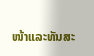ໜ້າແລະທັນສະ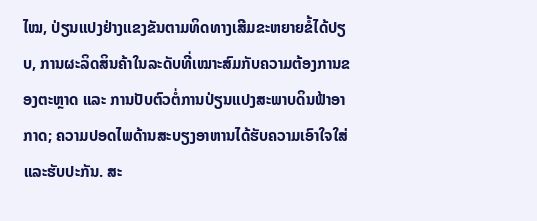ໄໝ, ປ່ຽນແປງຢ່າງແຂງຂັນຕາມທິດທາງເສີມຂະຫຍາຍຂໍ້ໄດ້ປຽບ, ການຜະລິດສິນຄ້າໃນລະດັບທີ່ເໝາະສົມກັບຄວາມຕ້ອງການຂອງຕະຫຼາດ ແລະ ການປັບຕົວຕໍ່ການປ່ຽນແປງສະພາບດິນຟ້າອາກາດ; ຄວາມປອດໄພດ້ານສະບຽງອາຫານໄດ້ຮັບຄວາມເອົາໃຈໃສ່ແລະຮັບປະກັນ. ສະ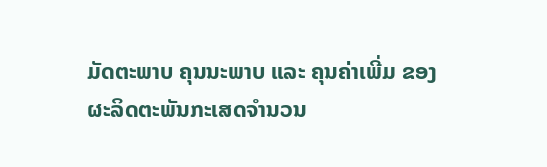ມັດຕະພາບ ຄຸນນະພາບ ແລະ ຄຸນຄ່າເພີ່ມ ຂອງຜະລິດຕະພັນກະເສດຈຳນວນ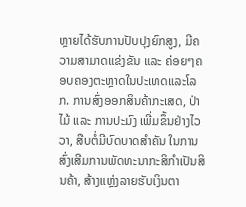ຫຼາຍໄດ້ຮັບການປັບປຸງຍົກສູງ, ມີຄວາມສາມາດແຂ່ງຂັນ ແລະ ຄ່ອຍໆຄອບຄອງຕະຫຼາດໃນປະເທດແລະໂລກ. ການສົ່ງອອກສິນຄ້າກະເສດ, ປ່າໄມ້ ແລະ ການປະມົງ ເພີ່ມຂຶ້ນຢ່າງໄວວາ, ສືບຕໍ່ມີບົດບາດສໍາຄັນ ໃນການສົ່ງເສີມການພັດທະນາກະສິກໍາເປັນສິນຄ້າ, ສ້າງແຫຼ່ງລາຍຮັບເງິນຕາ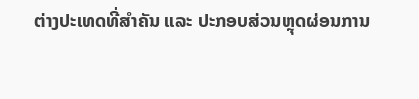ຕ່າງປະເທດທີ່ສໍາຄັນ ແລະ ປະກອບສ່ວນຫຼຸດຜ່ອນການ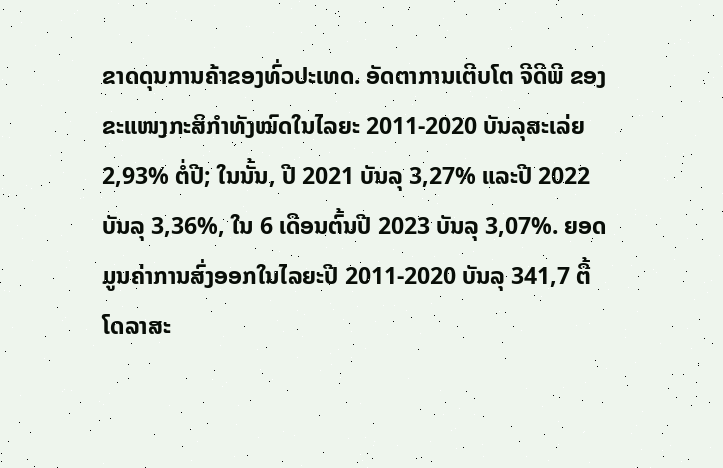ຂາດດຸນການຄ້າຂອງທົ່ວປະເທດ. ອັດຕາການເຕີບໂຕ ຈີດີພີ ຂອງຂະແໜງກະສິກຳທັງໝົດໃນໄລຍະ 2011-2020 ບັນລຸສະເລ່ຍ 2,93% ຕໍ່ປີ; ໃນນັ້ນ, ປີ 2021 ບັນລຸ 3,27% ແລະປີ 2022 ບັນລຸ 3,36%, ໃນ 6 ເດືອນຕົ້ນປີ 2023 ບັນລຸ 3,07%. ຍອດມູນຄ່າການສົ່ງອອກໃນໄລຍະປີ 2011-2020 ບັນລຸ 341,7 ຕື້ໂດລາສະ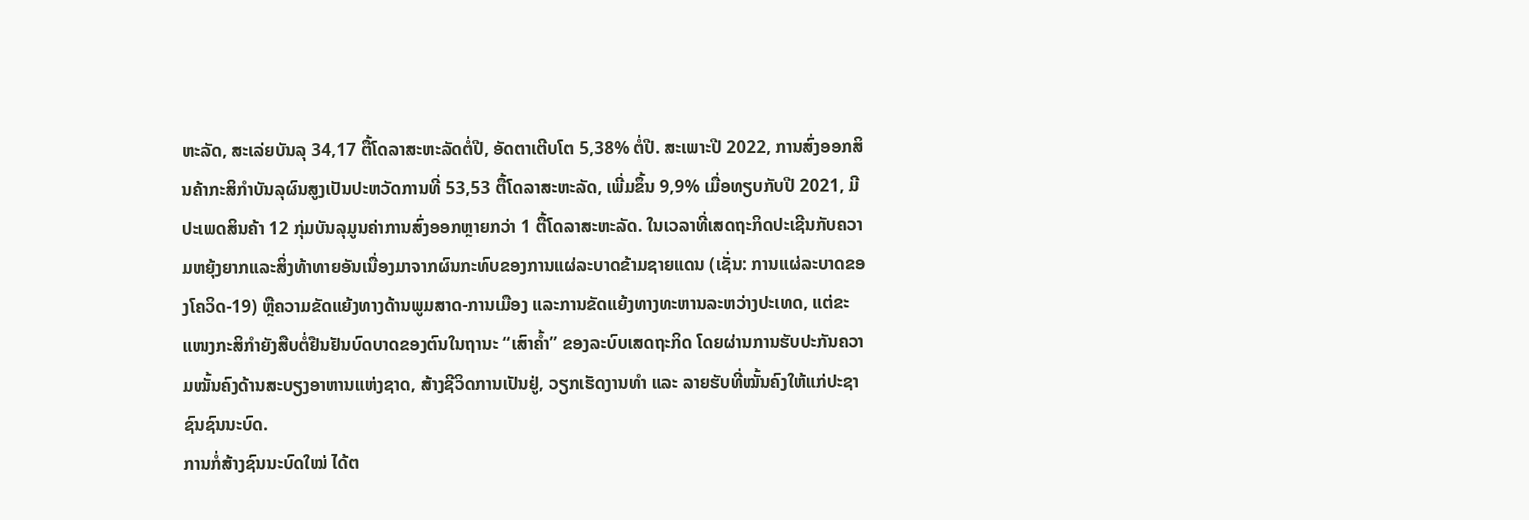ຫະລັດ, ສະເລ່ຍບັນລຸ 34,17 ຕື້ໂດລາສະຫະລັດຕໍ່ປີ, ອັດຕາເຕີບໂຕ 5,38% ຕໍ່ປີ. ສະເພາະປີ 2022, ການສົ່ງອອກສິນຄ້າກະສິກຳບັນລຸຜົນສູງເປັນປະຫວັດການທີ່ 53,53 ຕື້ໂດລາສະຫະລັດ, ເພີ່ມຂຶ້ນ 9,9% ເມື່ອທຽບກັບປີ 2021, ມີປະເພດສິນຄ້າ 12 ກຸ່ມບັນລຸມູນຄ່າການສົ່ງອອກຫຼາຍກວ່າ 1 ຕື້ໂດລາສະຫະລັດ. ໃນເວລາທີ່ເສດຖະກິດປະເຊີນກັບຄວາມຫຍຸ້ງຍາກແລະສິ່ງທ້າທາຍອັນເນື່ອງມາຈາກຜົນກະທົບຂອງການແຜ່ລະບາດຂ້າມຊາຍແດນ (ເຊັ່ນ: ການແຜ່ລະບາດຂອງໂຄວິດ-19) ຫຼືຄວາມຂັດແຍ້ງທາງດ້ານພູມສາດ-ການເມືອງ ແລະການຂັດແຍ້ງທາງທະຫານລະຫວ່າງປະເທດ, ແຕ່ຂະແໜງກະສິກໍາຍັງສືບຕໍ່ຢືນຢັນບົດບາດຂອງຕົນໃນຖານະ “ເສົາຄ້ຳ” ຂອງລະບົບເສດຖະກິດ ໂດຍຜ່ານການຮັບປະກັນຄວາມໝັ້ນຄົງດ້ານສະບຽງອາຫານແຫ່ງຊາດ, ສ້າງຊີວິດການເປັນຢູ່, ວຽກເຮັດງານທຳ ແລະ ລາຍຮັບທີ່ໝັ້ນຄົງໃຫ້ແກ່ປະຊາຊົນຊົນນະບົດ.
ການກໍ່ສ້າງຊົນນະບົດໃໝ່ ໄດ້ຕ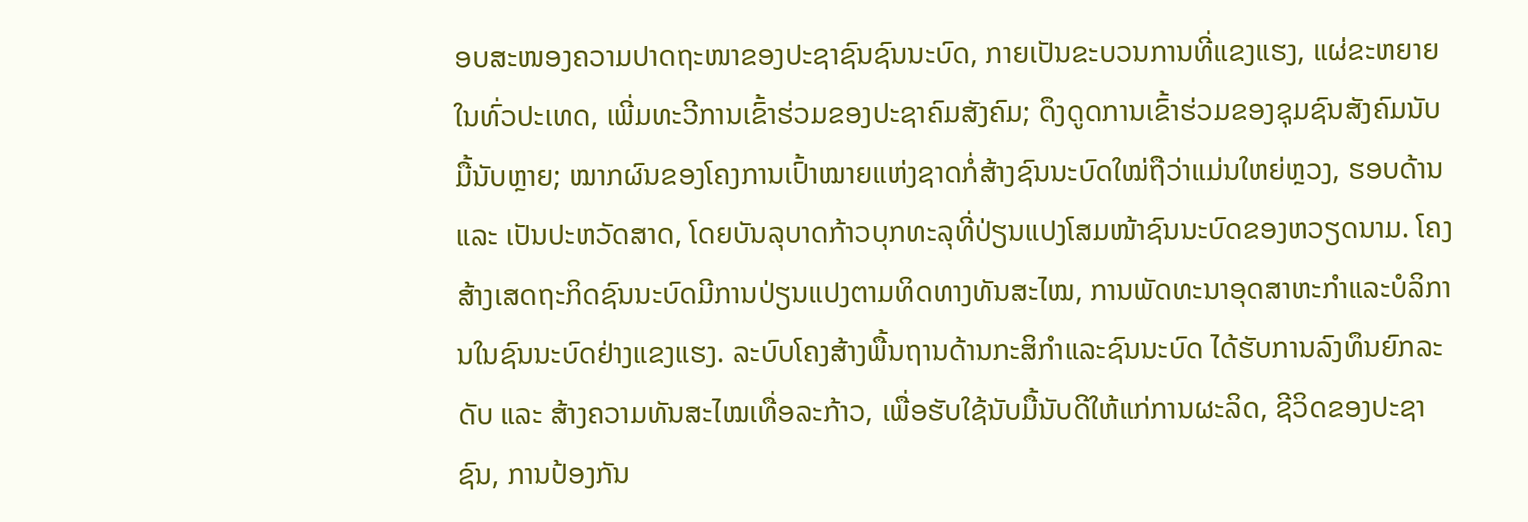ອບສະໜອງຄວາມປາດຖະໜາຂອງປະຊາຊົນຊົນນະບົດ, ກາຍເປັນຂະບວນການທີ່ແຂງແຮງ, ແຜ່ຂະຫຍາຍໃນທົ່ວປະເທດ, ເພີ່ມທະວີການເຂົ້າຮ່ວມຂອງປະຊາຄົມສັງຄົມ; ດຶງດູດການເຂົ້າຮ່ວມຂອງຊຸມຊົນສັງຄົມນັບມື້ນັບຫຼາຍ; ໝາກຜົນຂອງໂຄງການເປົ້າໝາຍແຫ່ງຊາດກໍ່ສ້າງຊົນນະບົດໃໝ່ຖືວ່າແມ່ນໃຫຍ່ຫຼວງ, ຮອບດ້ານ ແລະ ເປັນປະຫວັດສາດ, ໂດຍບັນລຸບາດກ້າວບຸກທະລຸທີ່ປ່ຽນແປງໂສມໜ້າຊົນນະບົດຂອງຫວຽດນາມ. ໂຄງສ້າງເສດຖະກິດຊົນນະບົດມີການປ່ຽນແປງຕາມທິດທາງທັນສະໄໝ, ການພັດທະນາອຸດສາຫະກຳແລະບໍລິການໃນຊົນນະບົດຢ່າງແຂງແຮງ. ລະບົບໂຄງສ້າງພື້ນຖານດ້ານກະສິກຳແລະຊົນນະບົດ ໄດ້ຮັບການລົງທຶນຍົກລະດັບ ແລະ ສ້າງຄວາມທັນສະໄໝເທື່ອລະກ້າວ, ເພື່ອຮັບໃຊ້ນັບມື້ນັບດີໃຫ້ແກ່ການຜະລິດ, ຊີວິດຂອງປະຊາຊົນ, ການປ້ອງກັນ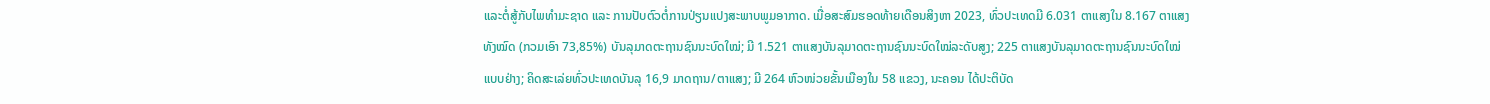ແລະຕໍ່ສູ້ກັບໄພທຳມະຊາດ ແລະ ການປັບຕົວຕໍ່ການປ່ຽນແປງສະພາບພູມອາກາດ. ເມື່ອສະສົມຮອດທ້າຍເດືອນສິງຫາ 2023, ທົ່ວປະເທດມີ 6.031 ຕາແສງໃນ 8.167 ຕາແສງທັງໝົດ (ກວມເອົາ 73,85%) ບັນລຸມາດຕະຖານຊົນນະບົດໃໝ່; ມີ 1.521 ຕາແສງບັນລຸມາດຕະຖານຊົນນະບົດໃໝ່ລະດັບສູງ; 225 ຕາແສງບັນລຸມາດຕະຖານຊົນນະບົດໃໝ່ແບບຢ່າງ; ຄິດສະເລ່ຍທົ່ວປະເທດບັນລຸ 16,9 ມາດຖານ/ຕາແສງ; ມີ 264 ຫົວໜ່ວຍຂັ້ນເມືອງໃນ 58 ແຂວງ, ນະຄອນ ໄດ້ປະຕິບັດ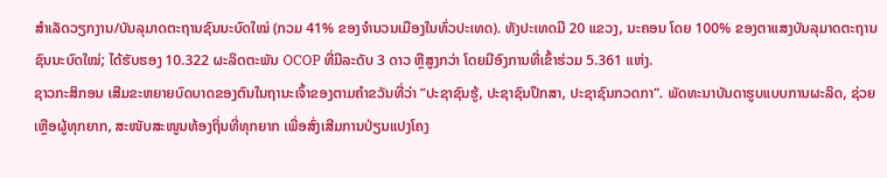ສຳເລັດວຽກງານ/ບັນລຸມາດຕະຖານຊົນນະບົດໃໝ່ (ກວມ 41% ຂອງຈຳນວນເມືອງໃນທົ່ວປະເທດ). ທັງປະເທດມີ 20 ແຂວງ, ນະຄອນ ໂດຍ 100% ຂອງຕາແສງບັນລຸມາດຕະຖານຊົນນະບົດໃໝ່; ໄດ້ຮັບຮອງ 10.322 ຜະລິດຕະພັນ OCOP ທີ່ມີລະດັບ 3 ດາວ ຫຼືສູງກວ່າ ໂດຍມີອົງການທີ່ເຂົ້າຮ່ວມ 5.361 ແຫ່ງ.
ຊາວກະສິກອນ ເສີມຂະຫຍາຍບົດບາດຂອງຕົນໃນຖານະເຈົ້າຂອງຕາມຄຳຂວັນທີ່ວ່າ “ປະຊາຊົນຮູ້, ປະຊາຊົນປຶກສາ, ປະຊາຊົນກວດກາ”. ພັດທະນາບັນດາຮູບແບບການຜະລິດ, ຊ່ວຍເຫຼືອຜູ້ທຸກຍາກ, ສະໜັບສະໜູນທ້ອງຖິ່ນທີ່ທຸກຍາກ ເພື່ອສົ່ງເສີມການປ່ຽນແປງໂຄງ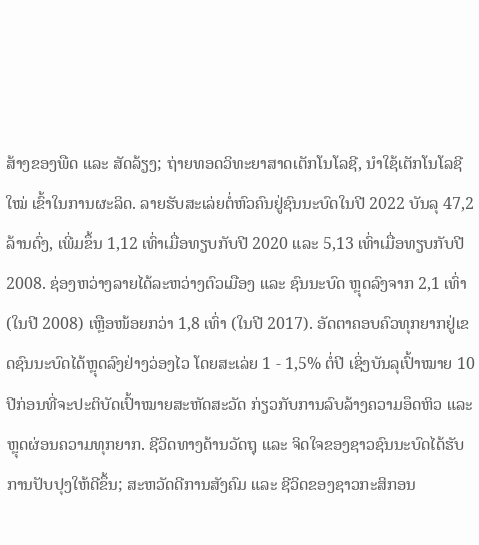ສ້າງຂອງພືດ ແລະ ສັດລ້ຽງ; ຖ່າຍທອດວິທະຍາສາດເຕັກໂນໂລຊີ, ນຳໃຊ້ເຕັກໂນໂລຊີໃໝ່ ເຂົ້າໃນການຜະລິດ. ລາຍຮັບສະເລ່ຍຕໍ່ຫົວຄົນຢູ່ຊົນນະບົດໃນປີ 2022 ບັນລຸ 47,2 ລ້ານດົ່ງ, ເພີ່ມຂຶ້ນ 1,12 ເທົ່າເມື່ອທຽບກັບປີ 2020 ແລະ 5,13 ເທົ່າເມື່ອທຽບກັບປີ 2008. ຊ່ອງຫວ່າງລາຍໄດ້ລະຫວ່າງຕົວເມືອງ ແລະ ຊົນນະບົດ ຫຼຸດລົງຈາກ 2,1 ເທົ່າ (ໃນປີ 2008) ເຫຼືອໜ້ອຍກວ່າ 1,8 ເທົ່າ (ໃນປີ 2017). ອັດຕາຄອບຄົວທຸກຍາກຢູ່ເຂດຊົນນະບົດໄດ້ຫຼຸດລົງຢ່າງວ່ອງໄວ ໂດຍສະເລ່ຍ 1 - 1,5% ຕໍ່ປີ ເຊິ່ງບັນລຸເປົ້າໝາຍ 10 ປີກ່ອນທີ່ຈະປະຕິບັດເປົ້າໝາຍສະຫັດສະວັດ ກ່ຽວກັບການລົບລ້າງຄວາມອຶດຫິວ ແລະ ຫຼຸດຜ່ອນຄວາມທຸກຍາກ. ຊີວິດທາງດ້ານວັດຖຸ ແລະ ຈິດໃຈຂອງຊາວຊົນນະບົດໄດ້ຮັບການປັບປຸງໃຫ້ດີຂຶ້ນ; ສະຫວັດດີການສັງຄົມ ແລະ ຊີວິດຂອງຊາວກະສິກອນ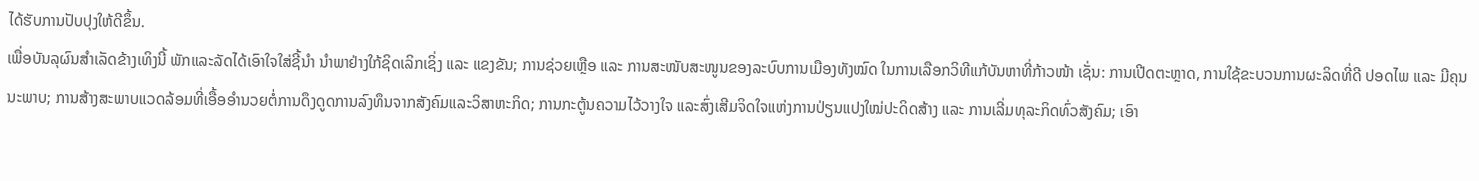ໄດ້ຮັບການປັບປຸງໃຫ້ດີຂຶ້ນ.
ເພື່ອບັນລຸຜົນສຳເລັດຂ້າງເທິງນີ້ ພັກແລະລັດໄດ້ເອົາໃຈໃສ່ຊີ້ນຳ ນຳພາຢ່າງໃກ້ຊິດເລິກເຊິ່ງ ແລະ ແຂງຂັນ; ການຊ່ວຍເຫຼືອ ແລະ ການສະໜັບສະໜູນຂອງລະບົບການເມືອງທັງໝົດ ໃນການເລືອກວິທີແກ້ບັນຫາທີ່ກ້າວໜ້າ ເຊັ່ນ: ການເປີດຕະຫຼາດ, ການໃຊ້ຂະບວນການຜະລິດທີ່ດີ ປອດໄພ ແລະ ມີຄຸນນະພາບ; ການສ້າງສະພາບແວດລ້ອມທີ່ເອື້ອອຳນວຍຕໍ່ການດຶງດູດການລົງທຶນຈາກສັງຄົມແລະວິສາຫະກິດ; ການກະຕູ້ນຄວາມໄວ້ວາງໃຈ ແລະສົ່ງເສີມຈິດໃຈແຫ່ງການປ່ຽນແປງໃໝ່ປະດິດສ້າງ ແລະ ການເລີ່ມທຸລະກິດທົ່ວສັງຄົມ; ເອົາ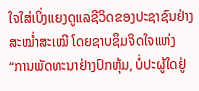ໃຈໃສ່ເບິ່ງແຍງດູແລຊີວິດຂອງປະຊາຊົນຢ່າງສະໝ່ຳສະເໝີ ໂດຍຊາບຊຶມຈິດໃຈແຫ່ງ “ການພັດທະນາຢ່າງປົກຫຸ້ມ, ບໍ່ປະຜູ້ໃດຢູ່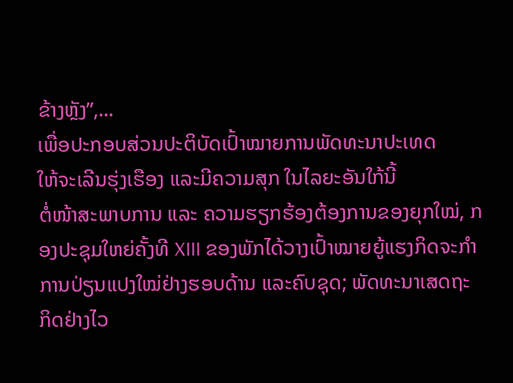ຂ້າງຫຼັງ”,...
ເພື່ອປະກອບສ່ວນປະຕິບັດເປົ້າໝາຍການພັດທະນາປະເທດ
ໃຫ້ຈະເລີນຮຸ່ງເຮືອງ ແລະມີຄວາມສຸກ ໃນໄລຍະອັນໃກ້ນີ້
ຕໍ່ໜ້າສະພາບການ ແລະ ຄວາມຮຽກຮ້ອງຕ້ອງການຂອງຍຸກໃໝ່, ກອງປະຊຸມໃຫຍ່ຄັ້ງທີ XIII ຂອງພັກໄດ້ວາງເປົ້າໝາຍຍູ້ແຮງກິດຈະກຳການປ່ຽນແປງໃໝ່ຢ່າງຮອບດ້ານ ແລະຄົບຊຸດ; ພັດທະນາເສດຖະກິດຢ່າງໄວ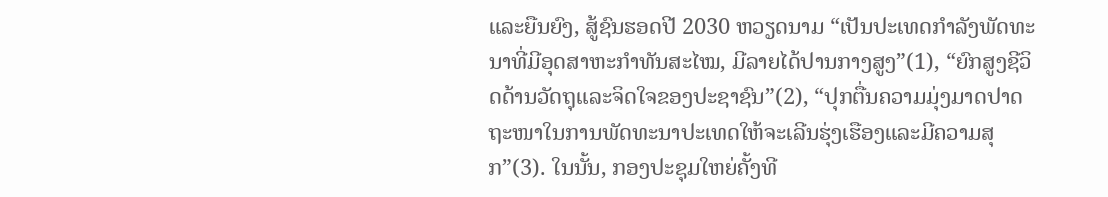ແລະຍືນຍົງ, ສູ້ຊົນຮອດປີ 2030 ຫວຽດນາມ “ເປັນປະເທດກຳລັງພັດທະນາທີ່ມີອຸດສາຫະກຳທັນສະໄໝ, ມີລາຍໄດ້ປານກາງສູງ”(1), “ຍົກສູງຊີວິດດ້ານວັດຖຸແລະຈິດໃຈຂອງປະຊາຊົນ”(2), “ປຸກຕື່ນຄວາມມຸ່ງມາດປາດຖະໜາໃນການພັດທະນາປະເທດໃຫ້ຈະເລີນຮຸ່ງເຮືອງແລະມີຄວາມສຸກ”(3). ໃນນັ້ນ, ກອງປະຊຸມໃຫຍ່ຄັ້ງທີ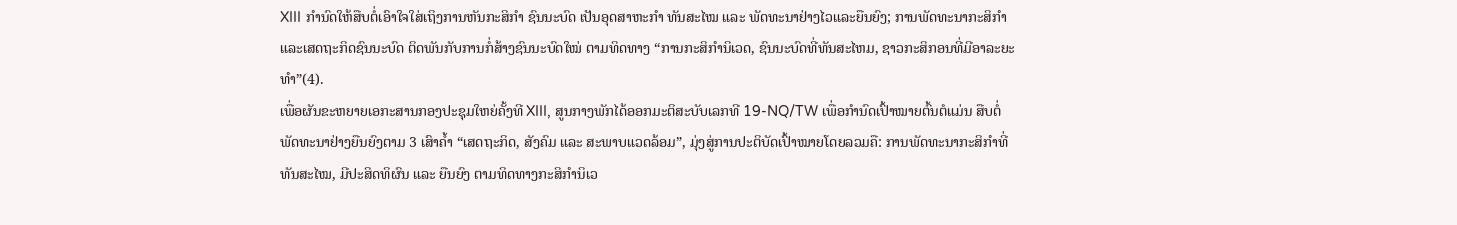XIII ກຳນົດໃຫ້ສືບຕໍ່ເອົາໃຈໃສ່ເຖິງການຫັນກະສິກຳ ຊົນນະບົດ ເປັນອຸດສາຫະກຳ ທັນສະໄໝ ແລະ ພັດທະນາຢ່າງໄວແລະຍືນຍົງ; ການພັດທະນາກະສິກຳ ແລະເສດຖະກິດຊົນນະບົດ ຕິດພັນກັບການກໍ່ສ້າງຊົນນະບົດໃໝ່ ຕາມທິດທາງ “ການກະສິກໍານິເວດ, ຊົນນະບົດທີ່ທັນສະໄຫມ, ຊາວກະສິກອນທີ່ມີອາລະຍະທຳ”(4).
ເພື່ອຜັນຂະຫຍາຍເອກະສານກອງປະຊຸມໃຫຍ່ຄັ້ງທີ XIII, ສູນກາງພັກໄດ້ອອກມະຕິສະບັບເລກທີ 19-NQ/TW ເພື່ອກຳນົດເປົ້າໝາຍຕົ້ນຕໍແມ່ນ ສືບຕໍ່ພັດທະນາຢ່າງຍືນຍົງຕາມ 3 ເສົາຄ້ຳ “ເສດຖະກິດ, ສັງຄົມ ແລະ ສະພາບແວດລ້ອມ”, ມຸ່ງສູ່ການປະຕິບັດເປົ້າໝາຍໂດຍລວມຄື: ການພັດທະນາກະສິກຳທີ່ທັນສະໄໝ, ມີປະສິດທິຜົນ ແລະ ຍືນຍົງ ຕາມທິດທາງກະສິກຳນິເວ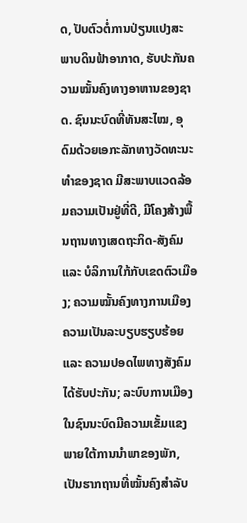ດ, ປັບຕົວຕໍ່ການປ່ຽນແປງສະພາບດິນຟ້າອາກາດ, ຮັບປະກັນຄວາມໝັ້ນຄົງທາງອາຫານຂອງຊາດ. ຊົນນະບົດທີ່ທັນສະໄໝ, ອຸດົມດ້ວຍເອກະລັກທາງວັດທະນະທຳຂອງຊາດ ມີສະພາບແວດລ້ອມຄວາມເປັນຢູ່ທີ່ດີ, ມີໂຄງສ້າງພື້ນຖານທາງເສດຖະກິດ-ສັງຄົມ ແລະ ບໍລິການໃກ້ກັບເຂດຕົວເມືອງ; ຄວາມໝັ້ນຄົງທາງການເມືອງ ຄວາມເປັນລະບຽບຮຽບຮ້ອຍ ແລະ ຄວາມປອດໄພທາງສັງຄົມ ໄດ້ຮັບປະກັນ; ລະບົບການເມືອງໃນຊົນນະບົດມີຄວາມເຂັ້ມແຂງພາຍໃຕ້ການນຳພາຂອງພັກ, ເປັນຮາກຖານທີ່ໝັ້ນຄົງສຳລັບ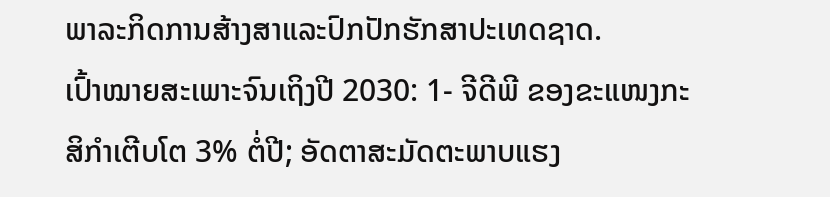ພາລະກິດການສ້າງສາແລະປົກປັກຮັກສາປະເທດຊາດ.
ເປົ້າໝາຍສະເພາະຈົນເຖິງປີ 2030: 1- ຈີດີພີ ຂອງຂະແໜງກະສິກຳເຕີບໂຕ 3% ຕໍ່ປີ; ອັດຕາສະມັດຕະພາບແຮງ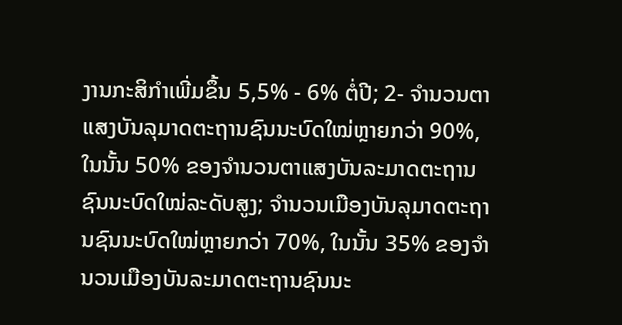ງານກະສິກຳເພີ່ມຂຶ້ນ 5,5% - 6% ຕໍ່ປີ; 2- ຈຳນວນຕາແສງບັນລຸມາດຕະຖານຊົນນະບົດໃໝ່ຫຼາຍກວ່າ 90%, ໃນນັ້ນ 50% ຂອງຈຳນວນຕາແສງບັນລະມາດຕະຖານຊົນນະບົດໃໝ່ລະດັບສູງ; ຈຳນວນເມືອງບັນລຸມາດຕະຖານຊົນນະບົດໃໝ່ຫຼາຍກວ່າ 70%, ໃນນັ້ນ 35% ຂອງຈຳນວນເມືອງບັນລະມາດຕະຖານຊົນນະ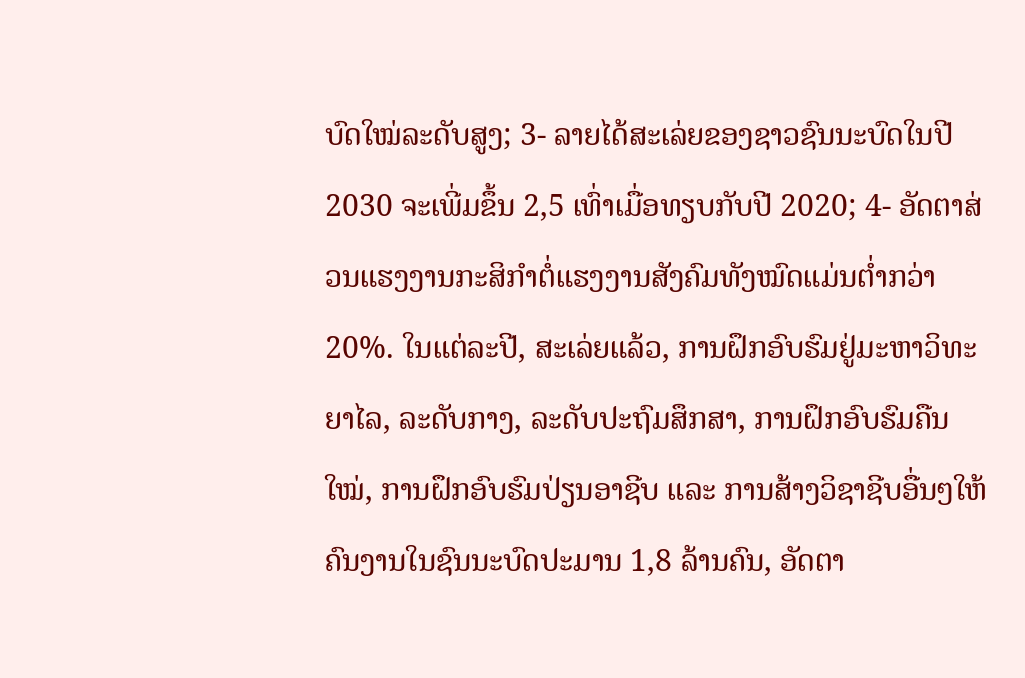ບົດໃໝ່ລະດັບສູງ; 3- ລາຍໄດ້ສະເລ່ຍຂອງຊາວຊົນນະບົດໃນປີ 2030 ຈະເພີ່ມຂຶ້ນ 2,5 ເທົ່າເມື່ອທຽບກັບປີ 2020; 4- ອັດຕາສ່ວນແຮງງານກະສິກຳຕໍ່ແຮງງານສັງຄົມທັງໝົດແມ່ນຕ່ຳກວ່າ 20%. ໃນແຕ່ລະປີ, ສະເລ່ຍແລ້ວ, ການຝຶກອົບຮົມຢູ່ມະຫາວິທະຍາໄລ, ລະດັບກາງ, ລະດັບປະຖົມສຶກສາ, ການຝຶກອົບຮົມຄືນໃໝ່, ການຝຶກອົບຮົມປ່ຽນອາຊີບ ແລະ ການສ້າງວິຊາຊີບອື່ນໆໃຫ້ຄົນງານໃນຊົນນະບົດປະມານ 1,8 ລ້ານຄົນ, ອັດຕາ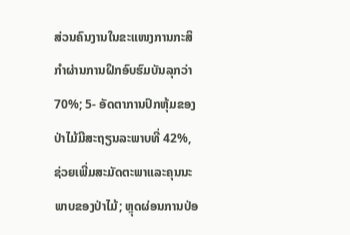ສ່ວນຄົນງານໃນຂະແໜງການກະສິກຳຜ່ານການຝຶກອົບຮົມບັນລຸກວ່າ 70%; 5- ອັດຕາການປົກຫຸ້ມຂອງປ່າໄມ້ມີສະຖຽນລະພາບທີ່ 42%, ຊ່ວຍເພີ່ມສະມັດຕະພາແລະຄຸນນະພາບຂອງປ່າໄມ້; ຫຼຸດຜ່ອນການປ່ອ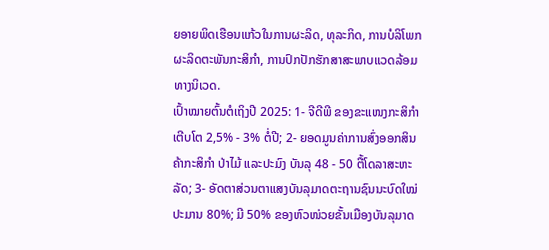ຍອາຍພິດເຮືອນແກ້ວໃນການຜະລິດ, ທຸລະກິດ, ການບໍລິໂພກຜະລິດຕະພັນກະສິກໍາ, ການປົກປັກຮັກສາສະພາບແວດລ້ອມທາງນິເວດ.
ເປົ້າໝາຍຕົ້ນຕໍເຖິງປີ 2025: 1- ຈີດີພີ ຂອງຂະແໜງກະສິກຳເຕີບໂຕ 2,5% - 3% ຕໍ່ປີ; 2- ຍອດມູນຄ່າການສົ່ງອອກສິນຄ້າກະສິກຳ ປ່າໄມ້ ແລະປະມົງ ບັນລຸ 48 - 50 ຕື້ໂດລາສະຫະລັດ; 3- ອັດຕາສ່ວນຕາແສງບັນລຸມາດຕະຖານຊົນນະບົດໃໝ່ປະມານ 80%; ມີ 50% ຂອງຫົວໜ່ວຍຂັ້ນເມືອງບັນລຸມາດ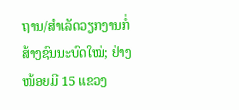ຖານ/ສຳເລັດວຽກງານກໍ່ສ້າງຊົນນະບົດໃໝ່; ຢ່າງໜ້ອຍມີ 15 ແຂວງ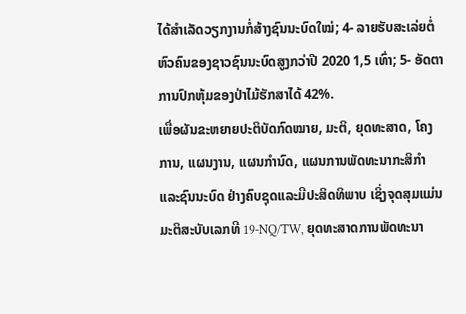ໄດ້ສຳເລັດວຽກງານກໍ່ສ້າງຊົນນະບົດໃໝ່; 4- ລາຍຮັບສະເລ່ຍຕໍ່ຫົວຄົນຂອງຊາວຊົນນະບົດສູງກວ່າປີ 2020 1,5 ເທົ່າ; 5- ອັດຕາການປົກຫຸ້ມຂອງປ່າໄມ້ຮັກສາໄດ້ 42%.
ເພື່ອຜັນຂະຫຍາຍປະຕິບັດກົດໝາຍ, ມະຕິ, ຍຸດທະສາດ, ໂຄງການ, ແຜນງານ, ແຜນກຳນົດ, ແຜນການພັດທະນາກະສິກຳ ແລະຊົນນະບົດ ຢ່າງຄົບຊຸດແລະມີປະສິດທິພາບ ເຊິ່ງຈຸດສຸມແມ່ນມະຕິສະບັບເລກທີ 19-NQ/TW, ຍຸດທະສາດການພັດທະນາ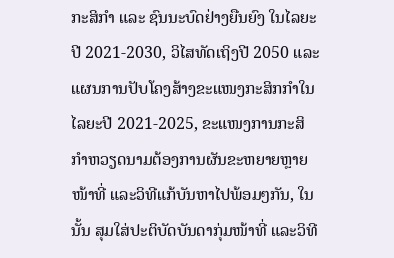ກະສິກຳ ແລະ ຊົນນະບົດຢ່າງຍືນຍົງ ໃນໄລຍະປີ 2021-2030, ວິໄສທັດເຖິງປີ 2050 ແລະ ແຜນການປັບໂຄງສ້າງຂະແໜງກະສິກກຳໃນໄລຍະປີ 2021-2025, ຂະແໜງການກະສິກຳຫວຽດນາມຕ້ອງການຜັນຂະຫຍາຍຫຼາຍໜ້າທີ່ ແລະວິທີແກ້ບັນຫາໄປພ້ອມໆກັນ, ໃນນັ້ນ ສຸມໃສ່ປະຕິບັດບັນດາກຸ່ມໜ້າທີ່ ແລະວິທີ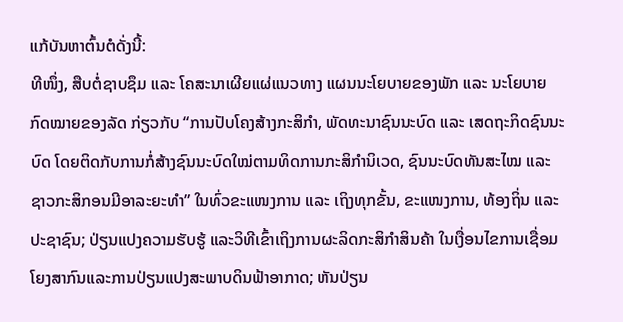ແກ້ບັນຫາຕົ້ນຕໍດັ່ງນີ້:
ທີໜຶ່ງ, ສືບຕໍ່ຊາບຊຶມ ແລະ ໂຄສະນາເຜີຍແຜ່ແນວທາງ ແຜນນະໂຍບາຍຂອງພັກ ແລະ ນະໂຍບາຍ ກົດໝາຍຂອງລັດ ກ່ຽວກັບ “ການປັບໂຄງສ້າງກະສິກຳ, ພັດທະນາຊົນນະບົດ ແລະ ເສດຖະກິດຊົນນະບົດ ໂດຍຕິດກັບການກໍ່ສ້າງຊົນນະບົດໃໝ່ຕາມທິດການກະສິກຳນິເວດ, ຊົນນະບົດທັນສະໄໝ ແລະ ຊາວກະສິກອນມີອາລະຍະທຳ” ໃນທົ່ວຂະແໜງການ ແລະ ເຖິງທຸກຂັ້ນ, ຂະແໜງການ, ທ້ອງຖິ່ນ ແລະ ປະຊາຊົນ; ປ່ຽນແປງຄວາມຮັບຮູ້ ແລະວິທີເຂົ້າເຖິງການຜະລິດກະສິກຳສິນຄ້າ ໃນເງື່ອນໄຂການເຊື່ອມໂຍງສາກົນແລະການປ່ຽນແປງສະພາບດິນຟ້າອາກາດ; ຫັນປ່ຽນ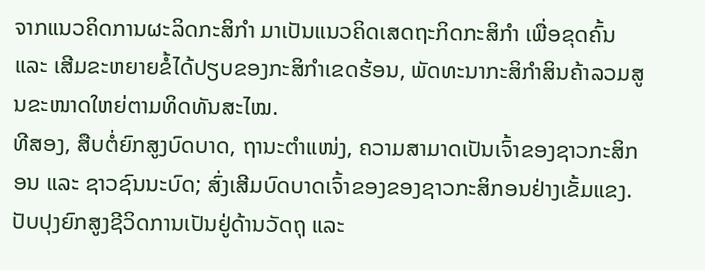ຈາກແນວຄິດການຜະລິດກະສິກຳ ມາເປັນແນວຄິດເສດຖະກິດກະສິກຳ ເພື່ອຂຸດຄົ້ນ ແລະ ເສີມຂະຫຍາຍຂໍ້ໄດ້ປຽບຂອງກະສິກຳເຂດຮ້ອນ, ພັດທະນາກະສິກຳສິນຄ້າລວມສູນຂະໜາດໃຫຍ່ຕາມທິດທັນສະໄໝ.
ທີສອງ, ສືບຕໍ່ຍົກສູງບົດບາດ, ຖານະຕຳແໜ່ງ, ຄວາມສາມາດເປັນເຈົ້າຂອງຊາວກະສິກອນ ແລະ ຊາວຊົນນະບົດ; ສົ່ງເສີມບົດບາດເຈົ້າຂອງຂອງຊາວກະສິກອນຢ່າງເຂັ້ມແຂງ. ປັບປຸງຍົກສູງຊີວິດການເປັນຢູ່ດ້ານວັດຖຸ ແລະ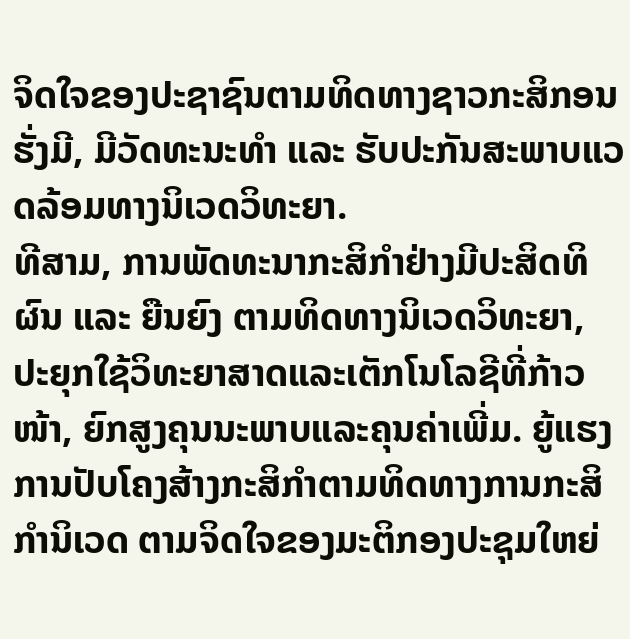ຈິດໃຈຂອງປະຊາຊົນຕາມທິດທາງຊາວກະສິກອນຮັ່ງມີ, ມີວັດທະນະທຳ ແລະ ຮັບປະກັນສະພາບແວດລ້ອມທາງນິເວດວິທະຍາ.
ທີສາມ, ການພັດທະນາກະສິກຳຢ່າງມີປະສິດທິຜົນ ແລະ ຍືນຍົງ ຕາມທິດທາງນິເວດວິທະຍາ, ປະຍຸກໃຊ້ວິທະຍາສາດແລະເຕັກໂນໂລຊີທີ່ກ້າວໜ້າ, ຍົກສູງຄຸນນະພາບແລະຄຸນຄ່າເພີ່ມ. ຍູ້ແຮງການປັບໂຄງສ້າງກະສິກຳຕາມທິດທາງການກະສິກຳນິເວດ ຕາມຈິດໃຈຂອງມະຕິກອງປະຊຸມໃຫຍ່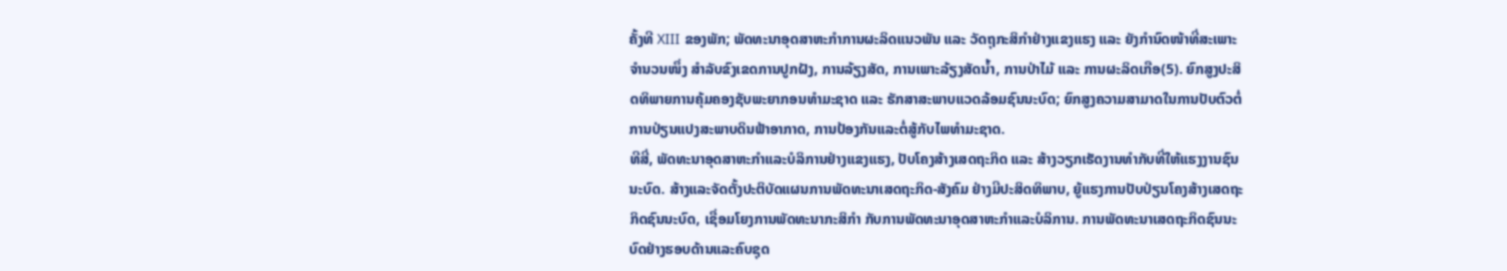ຄັ້ງທີ XIII ຂອງພັກ; ພັດທະນາອຸດສາຫະກຳການຜະລິດແນວພັນ ແລະ ວັດຖຸກະສິກຳຢ່າງແຂງແຮງ ແລະ ຍັງກຳນົດໜ້າທີ່ສະເພາະຈຳນວນໜຶ່ງ ສຳລັບຂົງເຂດການປູກຝັງ, ການລ້ຽງສັດ, ການເພາະລ້ຽງສັດນ້ຳ, ການປ່າໄມ້ ແລະ ການຜະລິດເກືອ(5). ຍົກສູງປະສິດທິພາຍການຄຸ້ມຄອງຊັບພະຍາກອນທຳມະຊາດ ແລະ ຮັກສາສະພາບແວດລ້ອມຊົນນະບົດ; ຍົກສູງຄວາມສາມາດໃນການປັບຕົວຕໍ່ການປ່ຽນແປງສະພາບດິນຟ້າອາກາດ, ການປ້ອງກັນແລະຕໍ່ສູ້ກັບໄພທຳມະຊາດ.
ທີສີ່, ພັດທະນາອຸດສາຫະກຳແລະບໍລິການຢ່າງແຂງແຮງ, ປັບໂຄງສ້າງເສດຖະກິດ ແລະ ສ້າງວຽກເຮັດງານທຳກັບທີ່ໃຫ້ແຮງງານຊົນນະບົດ. ສ້າງແລະຈັດຕັ້ງປະຕິບັດແຜນການພັດທະນາເສດຖະກິດ-ສັງຄົມ ຢ່າງມີປະສິດທິພາບ, ຍູ້ແຮງການປັບປ່ຽນໂຄງສ້າງເສດຖະກິດຊົນນະບົດ, ເຊື່ອມໂຍງການພັດທະນາກະສິກຳ ກັບການພັດທະນາອຸດສາຫະກຳແລະບໍລິການ. ການພັດທະນາເສດຖະກິດຊົນນະບົດຢ່າງຮອບດ້ານແລະຄົບຊຸດ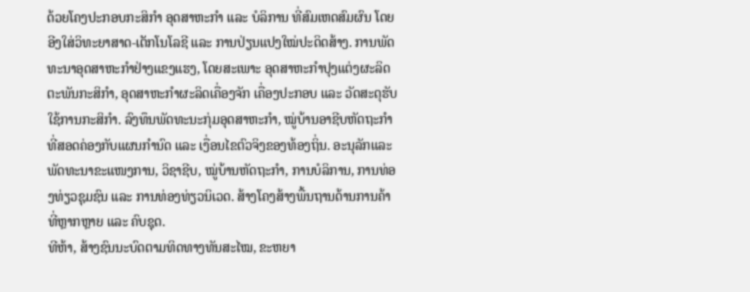ດ້ວຍໂຄງປະກອບກະສິກຳ ອຸດສາຫະກຳ ແລະ ບໍລິການ ທີ່ສົມເຫດສົມຜົນ ໂດຍອີງໃສ່ວິທະຍາສາດ-ເຕັກໂນໂລຊີ ແລະ ການປ່ຽນແປງໃໝ່ປະດິດສ້າງ. ການພັດທະນາອຸດສາຫະກຳຢ່າງແຂງແຮງ, ໂດຍສະເພາະ ອຸດສາຫະກຳປຸງແຕ່ງຜະລິດຕະພັນກະສິກຳ, ອຸດສາຫະກຳຜະລິດເຄື່ອງຈັກ ເຄື່ອງປະກອບ ແລະ ວັດສະດຸຮັບໃຊ້ການກະສິກຳ. ລົງທຶນພັດທະນະກຸ່ມອຸດສາຫະກຳ, ໝູ່ບ້ານອາຊີບຫັດຖະກຳ ທີ່ສອດຄ່ອງກັບແຜນກຳນົດ ແລະ ເງື່ອນໄຂຕົວຈິງຂອງທ້ອງຖິ່ນ. ອະນຸລັກແລະພັດທະນາຂະແໜງການ, ວິຊາຊີບ, ໝູ່ບ້ານຫັດຖະກຳ, ການບໍລິການ, ການທ່ອງທ່ຽວຊຸມຊົນ ແລະ ການທ່ອງທ່ຽວນິເວດ. ສ້າງໂຄງສ້າງພື້ນຖານດ້ານການຄ້າທີ່ຫຼາກຫຼາຍ ແລະ ຄົບຊຸດ.
ທີຫ້າ, ສ້າງຊົນນະບົດຕາມທິດທາງທັນສະໄໝ, ຂະຫຍາ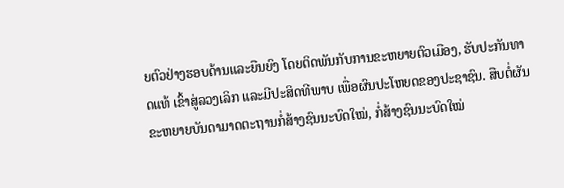ຍຕົວຢ່າງຮອບດ້ານແລະຍືນຍົງ ໂດຍຕິດພັນກັບການຂະຫຍາຍຕົວເມືອງ, ຮັບປະກັນທາດແທ້ ເຂົ້າສູ່ລວງເລິກ ແລະມີປະສິດທີພາບ ເພື່ອຜົນປະໂຫຍດຂອງປະຊາຊົນ. ສືບຕໍ່ຜັນຂະຫຍາຍບັນດາມາດຕະຖານກໍ່ສ້າງຊົນນະບົດໃໝ່, ກໍ່ສ້າງຊົນນະບົດໃໝ່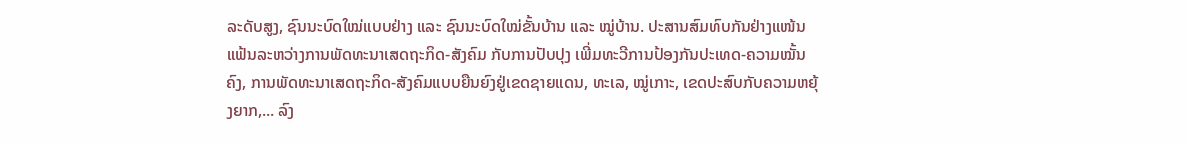ລະດັບສູງ, ຊົນນະບົດໃໝ່ແບບຢ່າງ ແລະ ຊົນນະບົດໃໝ່ຂັ້ນບ້ານ ແລະ ໝູ່ບ້ານ. ປະສານສົມທົບກັນຢ່າງແໜ້ນແຟ້ນລະຫວ່າງການພັດທະນາເສດຖະກິດ-ສັງຄົມ ກັບການປັບປຸງ ເພີ່ມທະວີການປ້ອງກັນປະເທດ-ຄວາມໝັ້ນຄົງ, ການພັດທະນາເສດຖະກິດ-ສັງຄົມແບບຍືນຍົງຢູ່ເຂດຊາຍແດນ, ທະເລ, ໝູ່ເກາະ, ເຂດປະສົບກັບຄວາມຫຍຸ້ງຍາກ,... ລົງ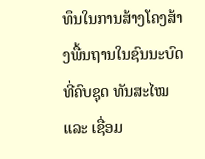ທຶນໃນການສ້າງໂຄງສ້າງພື້ນຖານໃນຊົນນະບົດທີ່ຄົບຊຸດ ທັນສະໄໝ ແລະ ເຊື່ອມ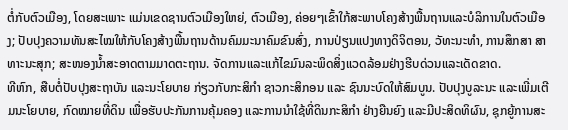ຕໍ່ກັບຕົວເມືອງ, ໂດຍສະເພາະ ແມ່ນເຂດຊານຕົວເມືອງໃຫຍ່, ຕົວເມືອງ, ຄ່ອຍໆເຂົ້າໃກ້ສະພາບໂຄງສ້າງພື້ນຖານແລະບໍລິການໃນຕົວເມືອງ; ປັບປຸງຄວາມທັນສະໄໝໃຫ້ກັບໂຄງສ້າງພື້ນຖານດ້ານຄົມມະນາຄົມຂົນສົ່ງ, ການປ່ຽນແປງທາງດິຈິຕອນ, ວັທະນະທຳ, ການສຶກສາ ສາທາະນະສຸກ; ສະໜອງນ້ຳສະອາດຕາມມາດຕະຖານ. ຈັດການແລະແກ້ໄຂມົນລະພິດສິ່ງແວດລ້ອມຢ່າງຮີບດ່ວນແລະເດັດຂາດ.
ທີຫົກ, ສືບຕໍ່ປັບປຸງສະຖາບັນ ແລະນະໂຍບາຍ ກ່ຽວກັບກະສິກຳ ຊາວກະສິກອນ ແລະ ຊົນນະບົດໃຫ້ສົມບູນ. ປັບປຸງບູລະນະ ແລະເພີ່ມເຕີມນະໂຍບາຍ, ກົດໝາຍທີ່ດິນ ເພື່ອຮັບປະກັນການຄຸ້ມຄອງ ແລະການນຳໃຊ້ທີ່ດິນກະສິກຳ ຢ່າງຍືນຍົງ ແລະມີປະສິດທິຜົນ, ຊຸກຍູ້ການສະ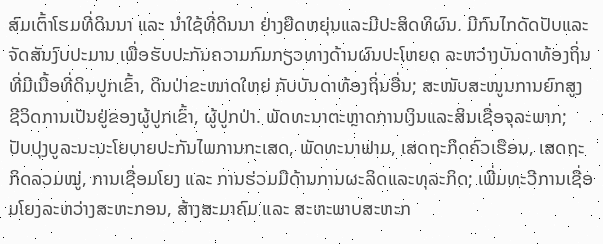ສົມເຕົ້າໂຮມທີ່ດິນນາ ແລະ ນຳໃຊ້ທີ່ດິນນາ ຢ່າງຍືດຫຍຸ່ນແລະມີປະສິດທິຜົນ. ມີກົນໄກດັດປັບແລະຈັດສັນງົບປະມານ ເພື່ອຮັບປະກັນຄວາມກົມກຽວທາງດ້ານຜົນປະໂຫຍດ ລະຫວ່າງບັນດາທ້ອງຖິ່ນທີ່ມີເນື້ອທີ່ດິນປູກເຂົ້າ, ດິນປ່າຂະໜາດໃຫຍ່ ກັບບັນດາທ້ອງຖິ່ນອື່ນ; ສະໜັບສະໜູນການຍົກສູງຊີວິດການເປັນຢູ່ຂອງຜູ້ປູກເຂົ້າ, ຜູ້ປູກປ່າ. ພັດທະນາຕະຫຼາດການເງິນແລະສິນເຊື່ອຈຸລະພາກ; ປັບປຸງບູລະນະນະໂຍບາຍປະກັນໄພການກະເສດ, ພັດທະນາຟາມ, ເສດຖະກິດຄົວເຮືອນ, ເສດຖະກິດລວມໝູ່, ການເຊື່ອມໂຍງ ແລະ ການຮ່ວມມືດ້ານການຜະລິດແລະທຸລະກິດ; ເພີ່ມທະວີການເຊື່ອມໂຍງລະຫວ່າງສະຫະກອນ, ສ້າງສະມາຄົມ ແລະ ສະຫະພາບສະຫະກ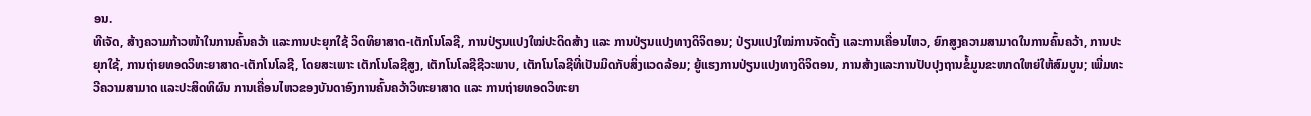ອນ.
ທີເຈັດ, ສ້າງຄວາມກ້າວໜ້າໃນການຄົ້ນຄວ້າ ແລະການປະຍຸກໃຊ້ ວິດທິຍາສາດ-ເຕັກໂນໂລຊີ, ການປ່ຽນແປງໃໝ່ປະດິດສ້າງ ແລະ ການປ່ຽນແປງທາງດິຈິຕອນ; ປ່ຽນແປງໃໝ່ການຈັດຕັ້ງ ແລະການເຄື່ອນໄຫວ, ຍົກສູງຄວາມສາມາດໃນການຄົ້ນຄວ້າ, ການປະຍຸກໃຊ້, ການຖ່າຍທອດວິທະຍາສາດ-ເຕັກໂນໂລຊີ, ໂດຍສະເພາະ ເຕັກໂນໂລຊີສູງ, ເຕັກໂນໂລຊີຊີວະພາບ, ເຕັກໂນໂລຊີທີ່ເປັນມິດກັບສິ່ງແວດລ້ອມ; ຍູ້ແຮງການປ່ຽນແປງທາງດິຈິຕອນ, ການສ້າງແລະການປັບປຸງຖານຂໍ້ມູນຂະໜາດໃຫຍ່ໃຫ້ສົມບູນ; ເພີ່ມທະວີຄວາມສາມາດ ແລະປະສິດທິຜົນ ການເຄື່ອນໄຫວຂອງບັນດາອົງການຄົ້ນຄວ້າວິທະຍາສາດ ແລະ ການຖ່າຍທອດວິທະຍາ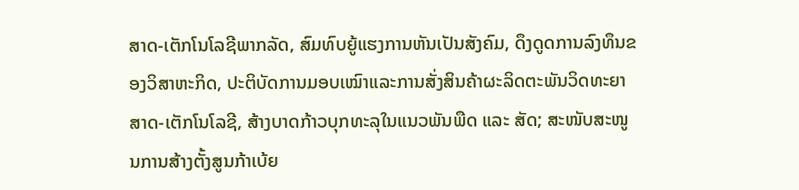ສາດ-ເຕັກໂນໂລຊີພາກລັດ, ສົມທົບຍູ້ແຮງການຫັນເປັນສັງຄົມ, ດຶງດູດການລົງທຶນຂອງວິສາຫະກິດ, ປະຕິບັດການມອບເໝົາແລະການສັ່ງສິນຄ້າຜະລິດຕະພັນວິດທະຍາສາດ-ເຕັກໂນໂລຊີ, ສ້າງບາດກ້າວບຸກທະລຸໃນແນວພັນພືດ ແລະ ສັດ; ສະໜັບສະໜູນການສ້າງຕັ້ງສູນກ້າເບ້ຍ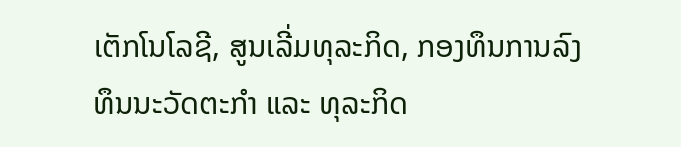ເຕັກໂນໂລຊີ, ສູນເລີ່ມທຸລະກິດ, ກອງທຶນການລົງທຶນນະວັດຕະກໍາ ແລະ ທຸລະກິດ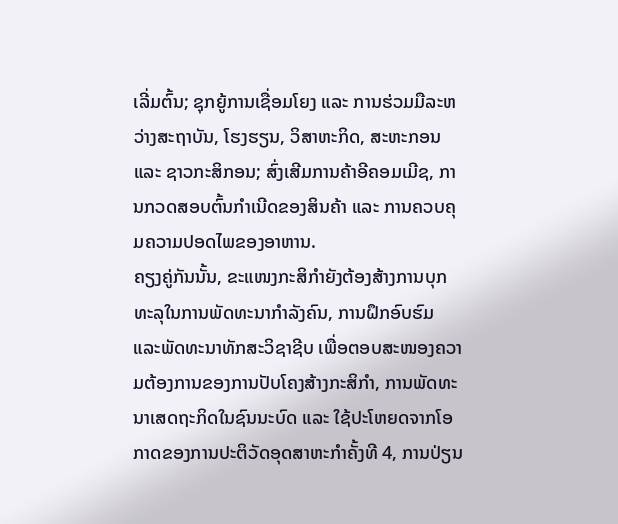ເລີ່ມຕົ້ນ; ຊຸກຍູ້ການເຊື່ອມໂຍງ ແລະ ການຮ່ວມມືລະຫວ່າງສະຖາບັນ, ໂຮງຮຽນ, ວິສາຫະກິດ, ສະຫະກອນ ແລະ ຊາວກະສິກອນ; ສົ່ງເສີມການຄ້າອີຄອມເມີຊ, ການກວດສອບຕົ້ນກຳເນີດຂອງສິນຄ້າ ແລະ ການຄວບຄຸມຄວາມປອດໄພຂອງອາຫານ.
ຄຽງຄູ່ກັນນັ້ນ, ຂະແໜງກະສິກຳຍັງຕ້ອງສ້າງການບຸກທະລຸໃນການພັດທະນາກຳລັງຄົນ, ການຝຶກອົບຮົມ ແລະພັດທະນາທັກສະວິຊາຊີບ ເພື່ອຕອບສະໜອງຄວາມຕ້ອງການຂອງການປັບໂຄງສ້າງກະສິກຳ, ການພັດທະນາເສດຖະກິດໃນຊົນນະບົດ ແລະ ໃຊ້ປະໂຫຍດຈາກໂອກາດຂອງການປະຕິວັດອຸດສາຫະກຳຄັ້ງທີ 4, ການປ່ຽນ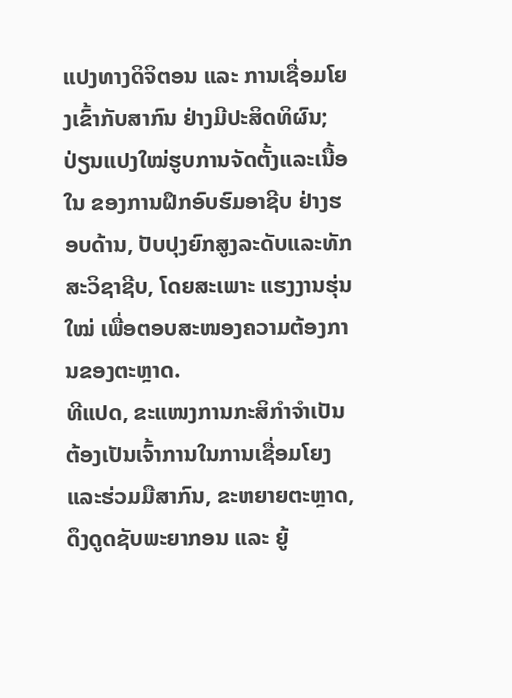ແປງທາງດິຈິຕອນ ແລະ ການເຊື່ອມໂຍງເຂົ້າກັບສາກົນ ຢ່າງມີປະສິດທິຜົນ; ປ່ຽນແປງໃໝ່ຮູບການຈັດຕັ້ງແລະເນື້ອໃນ ຂອງການຝຶກອົບຮົມອາຊີບ ຢ່າງຮອບດ້ານ, ປັບປຸງຍົກສູງລະດັບແລະທັກສະວິຊາຊີບ, ໂດຍສະເພາະ ແຮງງານຮຸ່ນໃໝ່ ເພື່ອຕອບສະໜອງຄວາມຕ້ອງການຂອງຕະຫຼາດ.
ທີແປດ, ຂະແໜງການກະສິກຳຈຳເປັນຕ້ອງເປັນເຈົ້າການໃນການເຊື່ອມໂຍງແລະຮ່ວມມືສາກົນ, ຂະຫຍາຍຕະຫຼາດ, ດຶງດູດຊັບພະຍາກອນ ແລະ ຍູ້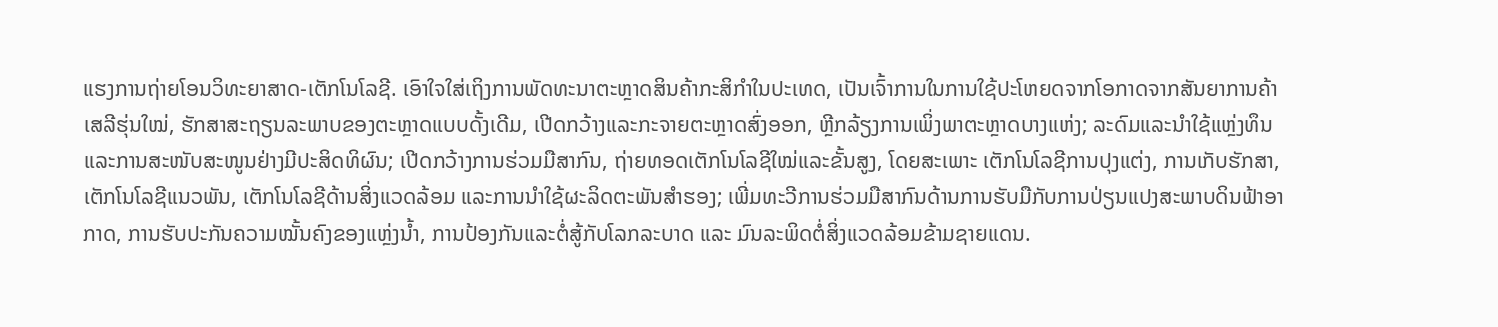ແຮງການຖ່າຍໂອນວິທະຍາສາດ-ເຕັກໂນໂລຊີ. ເອົາໃຈໃສ່ເຖິງການພັດທະນາຕະຫຼາດສິນຄ້າກະສິກຳໃນປະເທດ, ເປັນເຈົ້າການໃນການໃຊ້ປະໂຫຍດຈາກໂອກາດຈາກສັນຍາການຄ້າເສລີຮຸ່ນໃໝ່, ຮັກສາສະຖຽນລະພາບຂອງຕະຫຼາດແບບດັ້ງເດີມ, ເປີດກວ້າງແລະກະຈາຍຕະຫຼາດສົ່ງອອກ, ຫຼີກລ້ຽງການເພິ່ງພາຕະຫຼາດບາງແຫ່ງ; ລະດົມແລະນຳໃຊ້ແຫຼ່ງທຶນ ແລະການສະໜັບສະໜູນຢ່າງມີປະສິດທິຜົນ; ເປີດກວ້າງການຮ່ວມມືສາກົນ, ຖ່າຍທອດເຕັກໂນໂລຊີໃໝ່ແລະຂັ້ນສູງ, ໂດຍສະເພາະ ເຕັກໂນໂລຊີການປຸງແຕ່ງ, ການເກັບຮັກສາ, ເຕັກໂນໂລຊີແນວພັນ, ເຕັກໂນໂລຊີດ້ານສິ່ງແວດລ້ອມ ແລະການນຳໃຊ້ຜະລິດຕະພັນສຳຮອງ; ເພີ່ມທະວີການຮ່ວມມືສາກົນດ້ານການຮັບມືກັບການປ່ຽນແປງສະພາບດິນຟ້າອາກາດ, ການຮັບປະກັນຄວາມໝັ້ນຄົງຂອງແຫຼ່ງນ້ຳ, ການປ້ອງກັນແລະຕໍ່ສູ້ກັບໂລກລະບາດ ແລະ ມົນລະພິດຕໍ່ສິ່ງແວດລ້ອມຂ້າມຊາຍແດນ.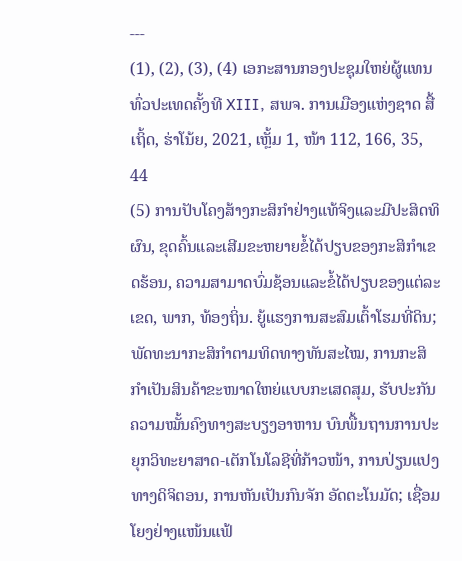---
(1), (2), (3), (4) ເອກະສານກອງປະຊຸມໃຫຍ່ຜູ້ແທນທົ່ວປະເທດຄັ້ງທີ XIII, ສພຈ. ການເມືອງແຫ່ງຊາດ ສື້ເຖິ້ດ, ຮ່າໂນ້ຍ, 2021, ເຫຼັ້ມ 1, ໜ້າ 112, 166, 35, 44
(5) ການປັບໂຄງສ້າງກະສິກຳຢ່າງແທ້ຈິງແລະມີປະສິດທິຜົນ, ຂຸດຄົ້ນແລະເສີມຂະຫຍາຍຂໍ້ໄດ້ປຽບຂອງກະສິກຳເຂດຮ້ອນ, ຄວາມສາມາດບົ່ມຊ້ອນແລະຂໍ້ໄດ້ປຽບຂອງແຕ່ລະເຂດ, ພາກ, ທ້ອງຖິ່ນ. ຍູ້ແຮງການສະສົມເຕົ້າໂຮມທີ່ດິນ; ພັດທະນາກະສິກຳຕາມທິດທາງທັນສະໄໝ, ການກະສິກໍາເປັນສິນຄ້າຂະໜາດໃຫຍ່ແບບກະເສດສຸມ, ຮັບປະກັນຄວາມໝັ້ນຄົງທາງສະບຽງອາຫານ ບົນພື້ນຖານການປະຍຸກວິທະຍາສາດ-ເຕັກໂນໂລຊີທີ່ກ້າວໜ້າ, ການປ່ຽນແປງທາງດິຈິຕອນ, ການຫັນເປັນກົນຈັກ ອັດຕະໂນມັດ; ເຊື່ອມໂຍງຢ່າງແໜ້ນແຟ້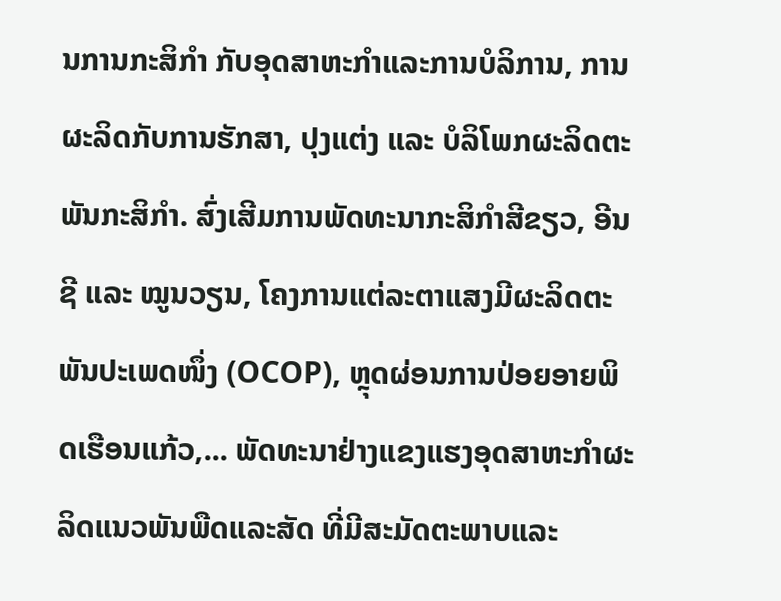ນການກະສິກຳ ກັບອຸດສາຫະກຳແລະການບໍລິການ, ການຜະລິດກັບການຮັກສາ, ປຸງແຕ່ງ ແລະ ບໍລິໂພກຜະລິດຕະພັນກະສິກໍາ. ສົ່ງເສີມການພັດທະນາກະສິກຳສີຂຽວ, ອີນຊີ ແລະ ໝູນວຽນ, ໂຄງການແຕ່ລະຕາແສງມີຜະລິດຕະພັນປະເພດໜຶ່ງ (OCOP), ຫຼຸດຜ່ອນການປ່ອຍອາຍພິດເຮືອນແກ້ວ,... ພັດທະນາຢ່າງແຂງແຮງອຸດສາຫະກຳຜະລິດແນວພັນພືດແລະສັດ ທີ່ມີສະມັດຕະພາບແລະ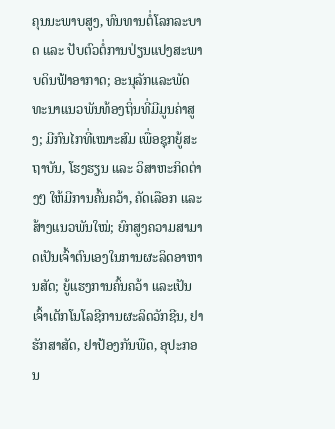ຄຸນນະພາບສູງ, ທົນທານຕໍ່ໂລກລະບາດ ແລະ ປັບຕົວຕໍ່ການປ່ຽນແປງສະພາບດິນຟ້າອາກາດ; ອະນຸລັກແລະພັດທະນາແນວພັນທ້ອງຖິ່ນທີ່ມີມູນຄ່າສູງ; ມີກົນໄກທີ່ເໝາະສົມ ເພື່ອຊຸກຍູ້ສະຖາບັນ, ໂຮງຮຽນ ແລະ ວິສາຫະກິດຕ່າງໆ ໃຫ້ມີການຄົ້ນຄວ້າ, ຄັດເລືອກ ແລະ ສ້າງແນວພັນໃໝ່; ຍົກສູງຄວາມສາມາດເປັນເຈົ້າຕົນເອງໃນການຜະລິດອາຫານສັດ; ຍູ້ແຮງການຄົ້ນຄວ້າ ແລະເປັນເຈົ້າເຕັກໂນໂລຊີການຜະລິດວັກຊີນ, ຢາຮັກສາສັດ, ຢາປ້ອງກັນພືດ, ອຸປະກອນ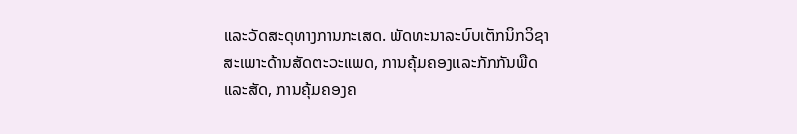ແລະວັດສະດຸທາງການກະເສດ. ພັດທະນາລະບົບເຕັກນິກວິຊາສະເພາະດ້ານສັດຕະວະແພດ, ການຄຸ້ມຄອງແລະກັກກັນພືດແລະສັດ, ການຄຸ້ມຄອງຄ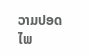ວາມປອດໄພ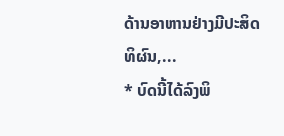ດ້ານອາຫານຢ່າງມີປະສິດທິຜົນ,...
* ບົດນີ້ໄດ້ລົງພິ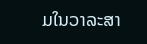ມໃນວາລະສາ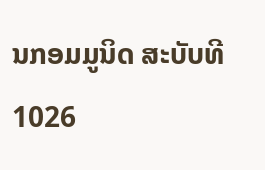ນກອມມູນິດ ສະບັບທີ 1026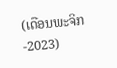(ເດືອນພະຈິກ -2023)